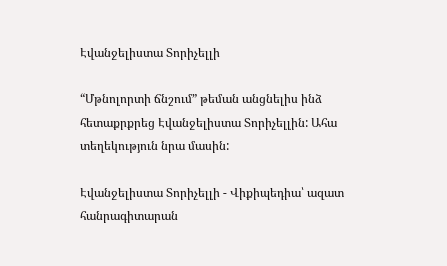Էվանջելիստա Տորիչելլի

“Մթնոլորտի ճնշում” թեման անցնելիս ինձ հետաքրքրեց Էվանջելիստա Տորիչելլին: Ահա տեղեկություն նրա մասին:

Էվանջելիստա Տորիչելլի - Վիքիպեդիա՝ ազատ հանրագիտարան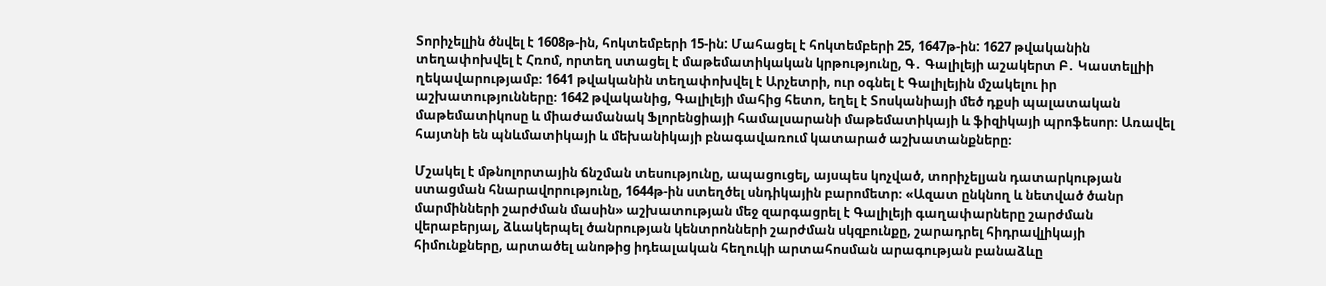Տորիչելլին ծնվել է 1608թ-ին, հոկտեմբերի 15-ին: Մահացել է հոկտեմբերի 25, 1647թ-ին: 1627 թվականին տեղափոխվել է Հռոմ, որտեղ ստացել է մաթեմատիկական կրթությունը, Գ․ Գալիլեյի աշակերտ Բ․ Կաստելլիի ղեկավարությամբ։ 1641 թվականին տեղափոխվել է Արչետրի, ուր օգնել է Գալիլեյին մշակելու իր աշխատությունները։ 1642 թվականից, Գալիլեյի մահից հետո, եղել է Տոսկանիայի մեծ դքսի պալատական մաթեմատիկոսը և միաժամանակ Ֆլորենցիայի համալսարանի մաթեմատիկայի և ֆիզիկայի պրոֆեսոր։ Առավել հայտնի են պնևմատիկայի և մեխանիկայի բնագավառում կատարած աշխատանքները։

Մշակել է մթնոլորտային ճնշման տեսությունը, ապացուցել, այսպես կոչված, տորիչելյան դատարկության ստացման հնարավորությունը, 1644թ-ին ստեղծել սնդիկային բարոմետր։ «Ազատ ընկնող և նետված ծանր մարմինների շարժման մասին» աշխատության մեջ զարգացրել է Գալիլեյի գաղափարները շարժման վերաբերյալ, ձևակերպել ծանրության կենտրոնների շարժման սկզբունքը, շարադրել հիդրավլիկայի հիմունքները, արտածել անոթից իդեալական հեղուկի արտահոսման արագության բանաձևը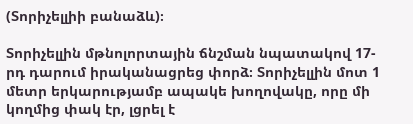(Տորիչելլիի բանաձև)։

Տորիչելլին մթնոլորտային ճնշման նպատակով 17-րդ դարում իրականացրեց փորձ։ Տորիչելլին մոտ 1 մետր երկարությամբ ապակե խողովակը, որը մի կողմից փակ էր, լցրել է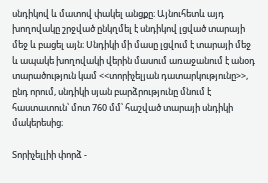սնդիկով և մատով փակել անցքը։ Այնուհետև այդ խողովակը շրջված ընկղմել է սնդիկով լցված տարայի մեջ և բացել այն։ Սնդիկի մի մասը լցվում է տարայի մեջ և ապակե խողովակի վերին մասում առաջանում է անօդ տարածություն կամ <<տորիչելյան դատարկությունը>>, ընդ որում, սնդիկի սյան բարձրությունը մնում է հաստատուն՝ մոտ 760 մմ՝ հաշված տարայի սնդիկի մակերեսից։

Տորիչելլիի փորձ -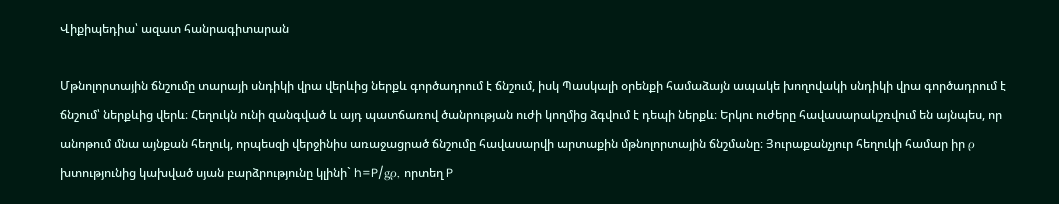Վիքիպեդիա՝ ազատ հանրագիտարան

Մթնոլորտային ճնշումը տարայի սնդիկի վրա վերևից ներքև գործադրում է ճնշում, իսկ Պասկալի օրենքի համաձայն ապակե խողովակի սնդիկի վրա գործադրում է ճնշում՝ ներքևից վերև։ Հեղուկն ունի զանգված և այդ պատճառով ծանրության ուժի կողմից ձգվում է դեպի ներքև։ Երկու ուժերը հավասարակշռվում են այնպես, որ անոթում մնա այնքան հեղուկ, որպեսզի վերջինիս առաջացրած ճնշումը հավասարվի արտաքին մթնոլորտային ճնշմանը։ Յուրաքանչյուր հեղուկի համար իր ρ խտությունից կախված սյան բարձրությունը կլինի` h=P/gρ, որտեղ P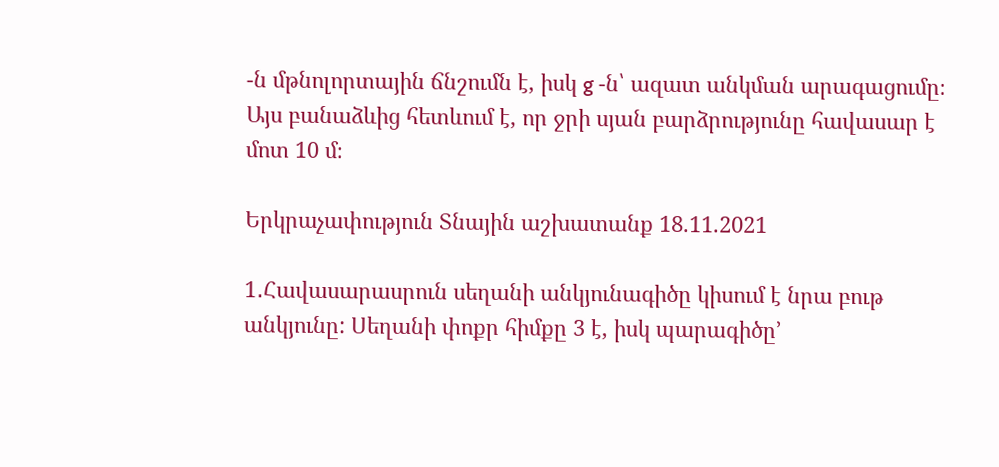-ն մթնոլորտային ճնշումն է, իսկ g -ն՝ ազատ անկման արագացումը։ Այս բանաձևից հետևում է, որ ջրի սյան բարձրությունը հավասար է մոտ 10 մ։

Երկրաչափություն Տնային աշխատանք 18.11.2021

1․Հավասարասրուն սեղանի անկյունագիծը կիսում է նրա բութ անկյունը: Սեղանի փոքր հիմքը 3 է, իսկ պարագիծը’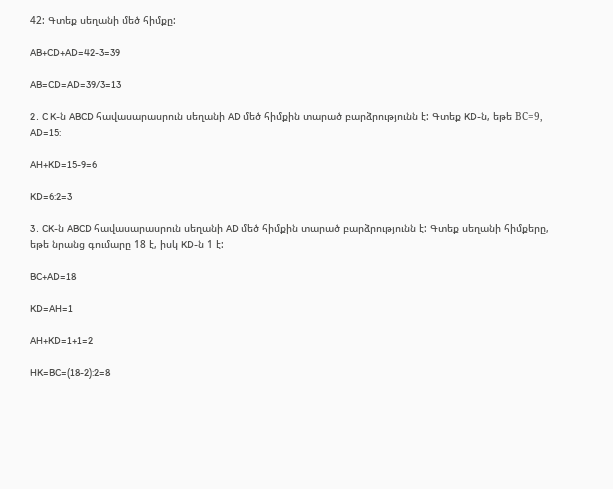42: Գտեք սեղանի մեծ հիմքը:

AB+CD+AD=42-3=39

AB=CD=AD=39/3=13

2․ C K-ն ABCD հավասարասրուն սեղանի AD մեծ հիմքին տարած բարձրությունն է: Գտեք KD-ն, եթե ВС=9, AD=15:

AH+KD=15-9=6

KD=6:2=3

3․ CK-ն ABCD հավասարասրուն սեղանի AD մեծ հիմքին տարած բարձրությունն է: Գտեք սեղանի հիմքերը, եթե նրանց գումարը 18 է, իսկ KD-ն 1 է:

BC+AD=18

KD=AH=1

AH+KD=1+1=2

HK=BC=(18-2):2=8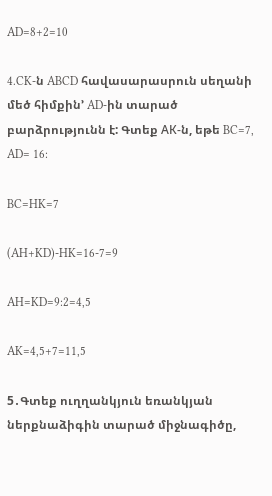AD=8+2=10

4․CK-ն ABCD հավասարասրուն սեղանի մեծ հիմքին’ AD-ին տարած բարձրությունն է: Գտեք АК-ն, եթե BC=7, AD= 16:

BC=HK=7

(AH+KD)-HK=16-7=9

AH=KD=9:2=4,5

AK=4,5+7=11,5

5․Գտեք ուղղանկյուն եռանկյան ներքնաձիգին տարած միջնագիծը,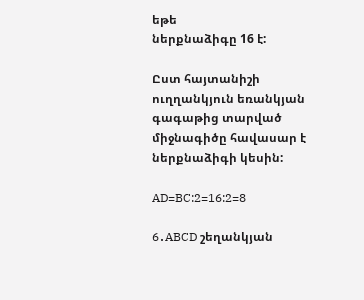եթե
ներքնաձիգը 16 է:

Ըստ հայտանիշի ուղղանկյուն եռանկյան գագաթից տարված միջնագիծը հավասար է ներքնաձիգի կեսին:

AD=BC:2=16:2=8

6․ABCD շեղանկյան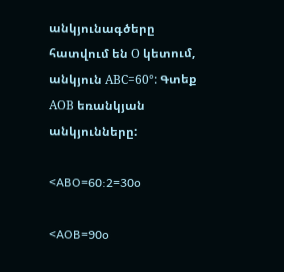անկյունագծերը հատվում են О կետում, անկյուն АВС=60°: Գտեք АОВ եռանկյան անկյունները:

<ABO=60:2=30o

<AOB=90o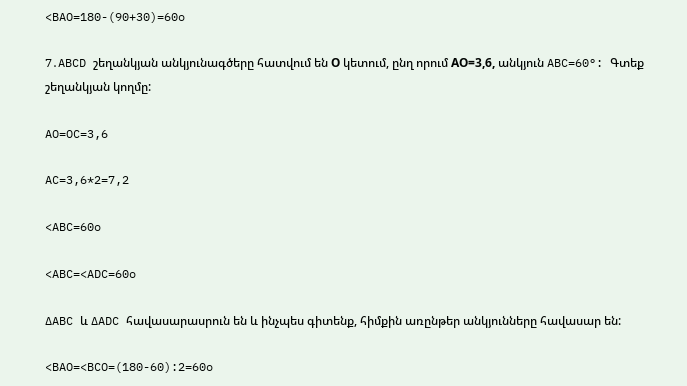<BAO=180-(90+30)=60o

7․ABCD շեղանկյան անկյունագծերը հատվում են О կետում, ընղ որում АО=3,6, անկյուն ABC=60°: Գտեք շեղանկյան կողմը:

AO=OC=3,6

AC=3,6*2=7,2

<ABC=60o

<ABC=<ADC=60o

∆ABC և ∆ADC հավասարասրուն են և ինչպես գիտենք, հիմքին առընթեր անկյունները հավասար են:

<BAO=<BCO=(180-60):2=60o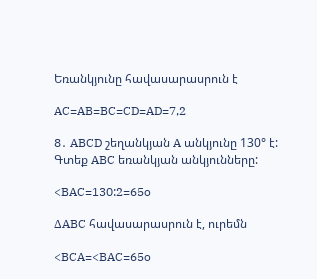Եռանկյունը հավասարասրուն է

AC=AB=BC=CD=AD=7,2

8․ ABCD շեղանկյան A անկյունը 130° է: Գտեք ABC եռանկյան անկյունները:

<BAC=130:2=65o

∆ABC հավասարասրուն է, ուրեմն

<BCA=<BAC=65o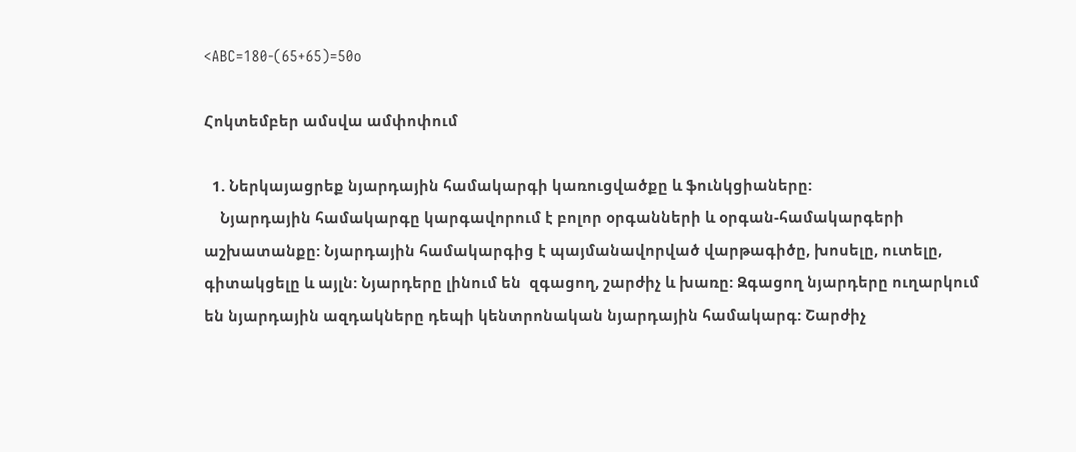<ABC=180-(65+65)=50o

Հոկտեմբեր ամսվա ամփոփում

  1. Ներկայացրեք նյարդային համակարգի կառուցվածքը և ֆունկցիաները:
    Նյարդային համակարգը կարգավորում է բոլոր օրգանների և օրգան-համակարգերի աշխատանքը: Նյարդային համակարգից է պայմանավորված վարթագիծը, խոսելը, ուտելը, գիտակցելը և այլն: Նյարդերը լինում են  զգացող, շարժիչ և խառը: Զգացող նյարդերը ուղարկում են նյարդային ազդակները դեպի կենտրոնական նյարդային համակարգ: Շարժիչ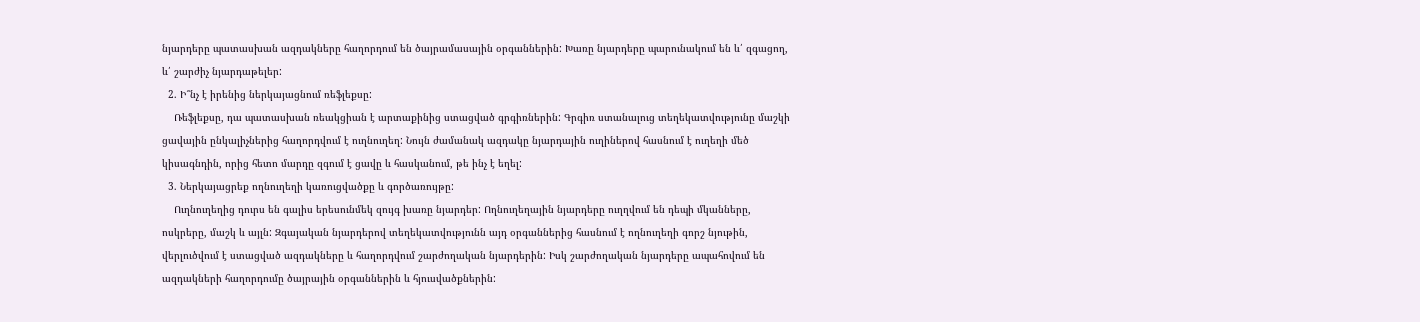նյարդերը պատասխան ազդակները հաղորդում են ծայրամասային օրգաններին: Խառը նյարդերը պարունակում են և՛ զգացող, և՛ շարժիչ նյարդաթելեր:
  2. Ի՞նչ է իրենից ներկայացնում ռեֆլեքսը:
    Ռեֆլեքսը, դա պատասխան ռեակցիան է արտաքինից ստացված գրգիռներին: Գրգիռ ստանալուց տեղեկատվությունը մաշկի ցավային ընկալիչներից հաղորդվում է ուղնուղեղ: Նույն ժամանակ ազդակը նյարդային ուղիներով հասնում է ուղեղի մեծ կիսագնդին, որից հետո մարդը զգում է ցավը և հասկանում, թե ինչ է եղել:
  3. Ներկայացրեք ողնուղեղի կառուցվածքը և գործառույթը:
    Ուղնուղեղից դուրս են գալիս երեսունմեկ զույգ խառը նյարդեր: Ողնուղեղային նյարդերը ուղղվում են դեպի մկանները, ոսկրերը, մաշկ և այլն: Զգայական նյարդերով տեղեկատվությունն այդ օրգաններից հասնում է ողնուղեղի գորշ նյութին, վերլուծվում է ստացված ազդակները և հաղորդվում շարժողական նյարդերին: Իսկ շարժողական նյարդերը ապահովում են ազդակների հաղորդումը ծայրային օրգաններին և հյուսվածքներին: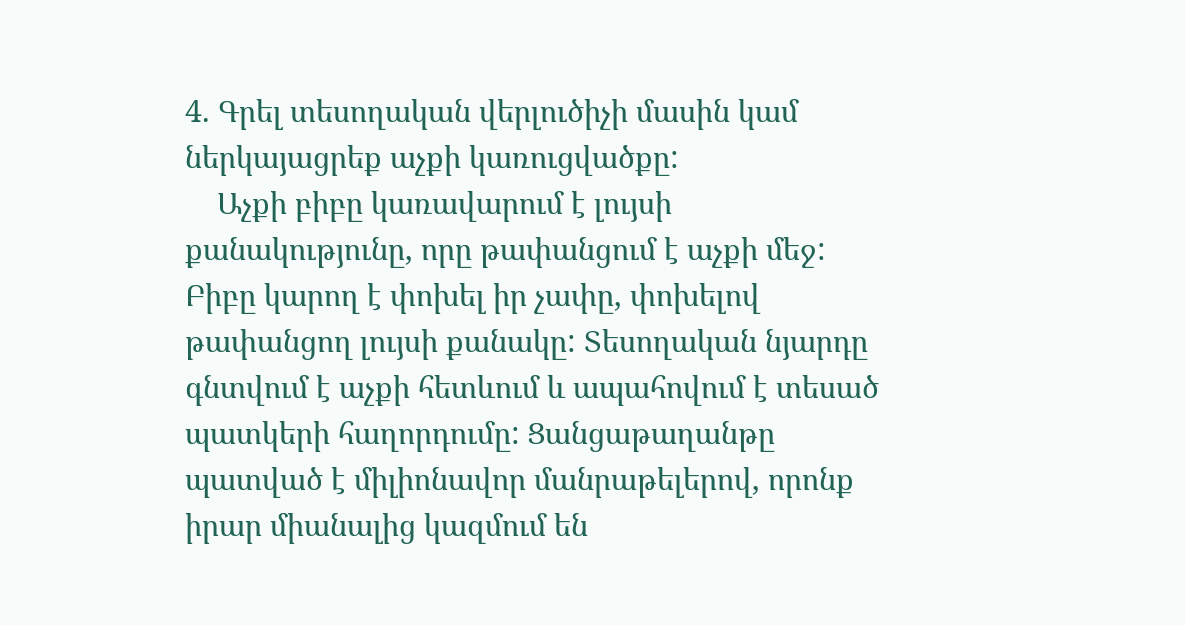4. Գրել տեսողական վերլուծիչի մասին կամ ներկայացրեք աչքի կառուցվածքը:
    Աչքի բիբը կառավարում է լույսի քանակությունը, որը թափանցում է աչքի մեջ: Բիբը կարող է փոխել իր չափը, փոխելով թափանցող լույսի քանակը: Տեսողական նյարդը գնտվում է աչքի հետևում և ապահովում է տեսած պատկերի հաղորդումը: Ցանցաթաղանթը պատված է միլիոնավոր մանրաթելերով, որոնք իրար միանալից կազմում են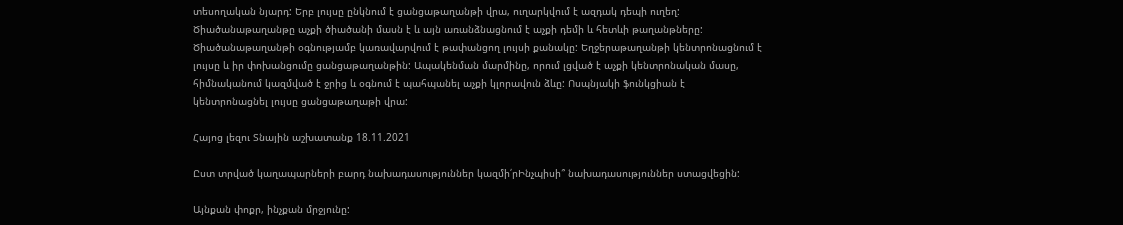տեսողական նյարդ: Երբ լույսը ընկնում է ցանցաթաղանթի վրա, ուղարկվում է ազդակ դեպի ուղեղ: Ծիածանաթաղանթը աչքի ծիածանի մասն է և այն առանձնացնում է աչքի դեմի և հետևի թաղանթները: Ծիածանաթաղանթի օգնությամբ կառավարվում է թափանցող լույսի քանակը: Եղջերաթաղանթի կենտրոնացնում է լույսը և իր փոխանցումը ցանցաթաղանթին: Ապակենման մարմինը, որում լցված է աչքի կենտրոնական մասը, հիմնականում կազմված է ջրից և օգնում է պահպանել աչքի կլորավուն ձևը: Ոսպնյակի ֆունկցիան է կենտրոնացնել լույսը ցանցաթաղաթի վրա:

Հայոց լեզու Տնային աշխատանք 18.11.2021

Ըստ տրված կաղապարների բարդ նախադասություններ կազմի՛րԻնչպիսի՞ նախադասություններ ստացվեցին:

Այնքան փոքր, ինչքան մրջյունը: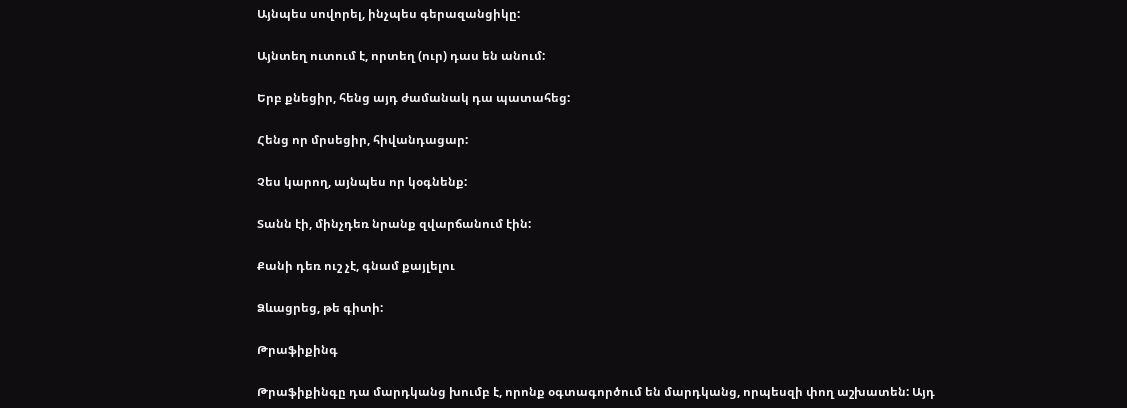Այնպես սովորել, ինչպես գերազանցիկը:

Այնտեղ ուտում է, որտեղ (ուր) դաս են անում:

Երբ քնեցիր, հենց այդ ժամանակ դա պատահեց:

Հենց որ մրսեցիր, հիվանդացար:

Չես կարող, այնպես որ կօգնենք:

Տանն էի, մինչդեռ նրանք զվարճանում էին:

Քանի դեռ ուշ չէ, գնամ քայլելու

Ձևացրեց, թե գիտի:

Թրաֆիքինգ

Թրաֆիքինգը դա մարդկանց խումբ է, որոնք օգտագործում են մարդկանց, որպեսզի փող աշխատեն: Այդ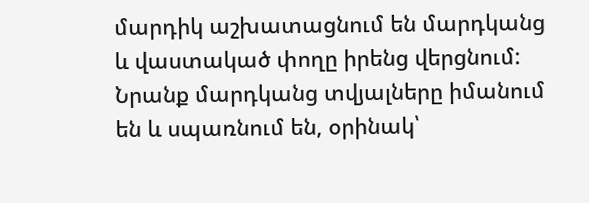մարդիկ աշխատացնում են մարդկանց և վաստակած փողը իրենց վերցնում: Նրանք մարդկանց տվյալները իմանում են և սպառնում են, օրինակ՝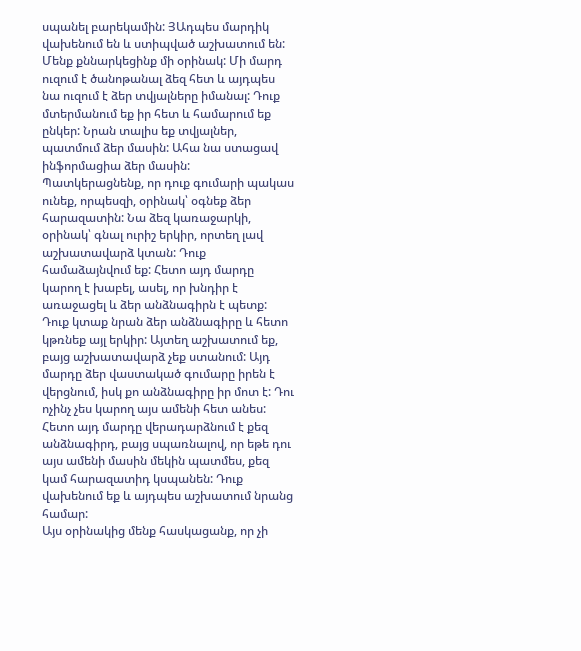սպանել բարեկամին: ՅԱդպես մարդիկ վախենում են և ստիպված աշխատում են:
Մենք քննարկեցինք մի օրինակ: Մի մարդ ուզում է ծանոթանալ ձեզ հետ և այդպես նա ուզում է ձեր տվյալները իմանալ: Դուք մտերմանում եք իր հետ և համարում եք ընկեր: Նրան տալիս եք տվյալներ, պատմում ձեր մասին: Ահա նա ստացավ ինֆորմացիա ձեր մասին: Պատկերացնենք, որ դուք գումարի պակաս ունեք, որպեսզի, օրինակ՝ օգնեք ձեր հարազատին: Նա ձեզ կառաջարկի, օրինակ՝ գնալ ուրիշ երկիր, որտեղ լավ աշխատավարձ կտան: Դուք համաձայնվում եք: Հետո այդ մարդը կարող է խաբել, ասել, որ խնդիր է առաջացել և ձեր անձնագիրն է պետք: Դուք կտաք նրան ձեր անձնագիրը և հետո կթռնեք այլ երկիր: Այտեղ աշխատում եք, բայց աշխատավարձ չեք ստանում: Այդ մարդը ձեր վաստակած գումարը իրեն է վերցնում, իսկ քո անձնագիրը իր մոտ է: Դու ոչինչ չես կարող այս ամենի հետ անես: Հետո այդ մարդը վերադարձնում է քեզ անձնագիրդ, բայց սպառնալով, որ եթե դու այս ամենի մասին մեկին պատմես, քեզ կամ հարազատիդ կսպանեն: Դուք վախենում եք և այդպես աշխատում նրանց համար:
Այս օրինակից մենք հասկացանք, որ չի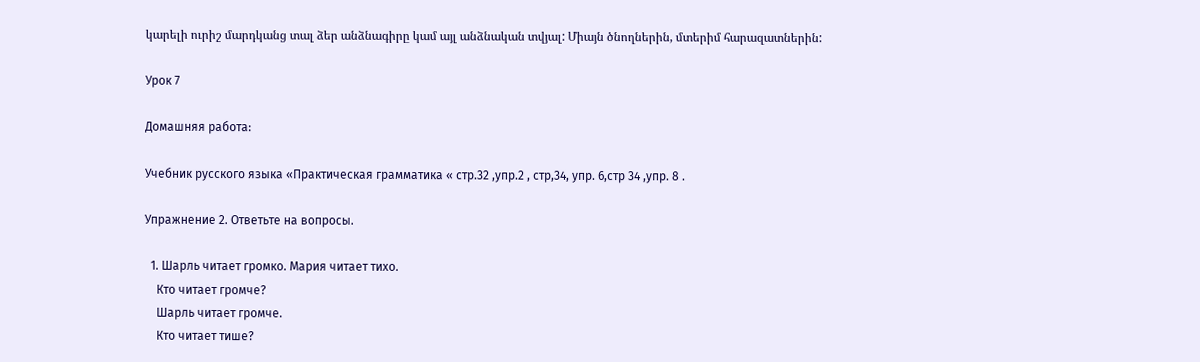կարելի ուրիշ մարդկանց տալ ձեր անձնագիրը կամ այլ անձնական տվյալ: Միայն ծնողներին, մտերիմ հարազատներին:

Урок 7

Домашняя работа:

Учебник русского языка «Практическая грамматика « стр.32 ,упр.2 , стр,34, упр. 6,стр 34 ,упр. 8 .

Упражнение 2. Ответьте на вопросы.

  1. Шарль читает громко. Мария читает тихо.
    Кто читает громче?
    Шарль читает громче.
    Кто читает тише?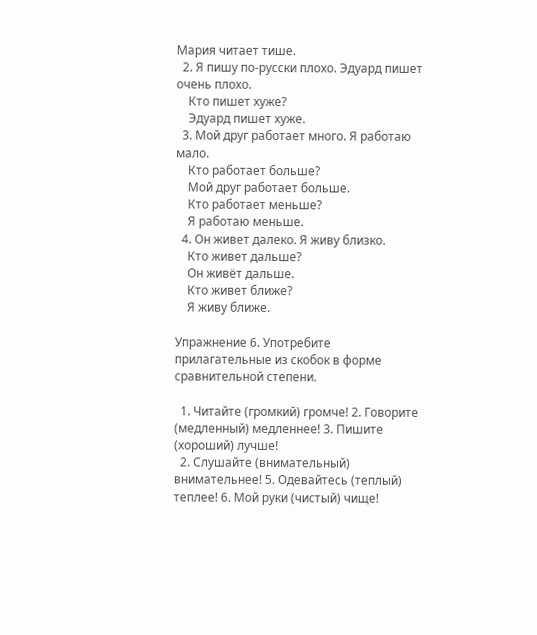Мария читает тише.
  2. Я пишу по-русски плохо. Эдуард пишет очень плохо.
    Кто пишет хуже?
    Эдуард пишет хуже.
  3. Мой друг работает много. Я работаю мало.
    Кто работает больше?
    Мой друг работает больше.
    Кто работает меньше?
    Я работаю меньше.
  4. Он живет далеко. Я живу близко.
    Кто живет дальше?
    Он живёт дальше.
    Кто живет ближе?
    Я живу ближе.

Упражнение 6. Употребите прилагательные из скобок в форме
сравнительной степени.

  1. Читайте (громкий) громче! 2. Говорите (медленный) медленнее! 3. Пишите (хороший) лучше!
  2. Слушайте (внимательный) внимательнее! 5. Одевайтесь (теплый) теплее! 6. Мой руки (чистый) чище!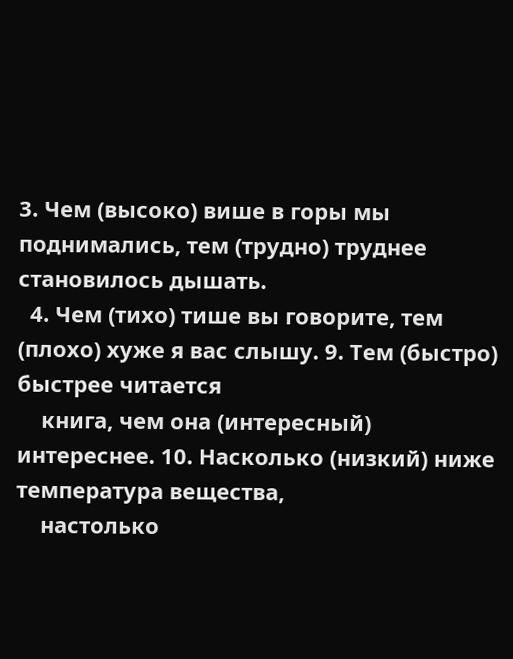3. Чем (высоко) више в горы мы поднимались, тем (трудно) труднее становилось дышать.
  4. Чем (тихо) тише вы говорите, тем (плохо) хуже я вас слышу. 9. Тем (быстро) быстрее читается
    книга, чем она (интересный) интереснее. 10. Насколько (низкий) ниже температура вещества,
    настолько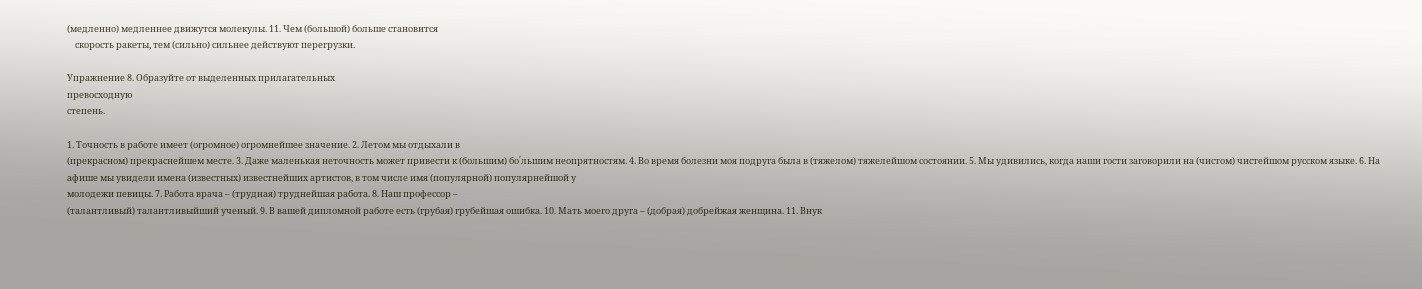(медленно) медленнее движутся молекулы. 11. Чем (большой) больше становится
    скорость ракеты, тем (сильно) сильнее действуют перегрузки.

Упражнение 8. Образуйте от выделенных прилагательных
превосходную
степень.

1. Точность в работе имеет (огромное) огромнейшее значение. 2. Летом мы отдыхали в
(прекрасном) прекраснейшем месте. 3. Даже маленькая неточность может привести к (большим) бо՛льшим неопрятностям. 4. Во время болезни моя подруга была в (тяжелом) тяжелейшом состоянии. 5. Мы удивились, когда наши гости заговорили на (чистом) чистейшом русском языке. 6. На
афише мы увидели имена (известных) известнейших артистов, в том числе имя (популярной) популярнейшой у
молодежи певицы. 7. Работа врача – (трудная) труднейшая работа. 8. Наш профессор –
(талантливый) талантливыйший ученый. 9. В вашей дипломной работе есть (грубая) грубейшая ошибка. 10. Мать моего друга – (добрая) добрейжая женщина. 11. Внук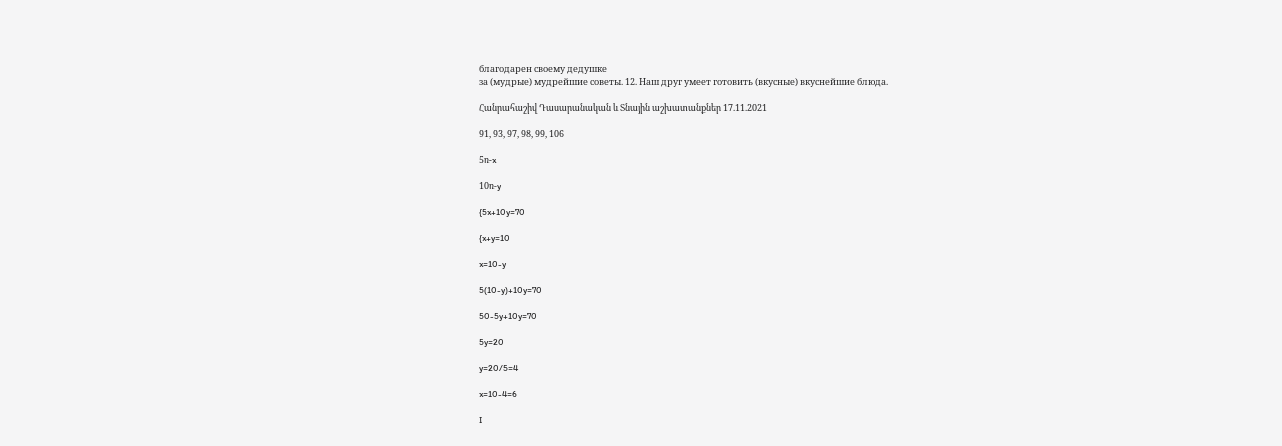благодарен своему дедушке
за (мудрые) мудрейшие советы. 12. Наш друг умеет готовить (вкусные) вкуснейшие блюда.

Հանրահաշիվ Դասարանական և Տնային աշխատանքներ 17.11.2021

91, 93, 97, 98, 99, 106

5ռ-x

10ռ-y

{5x+10y=70

{x+y=10

x=10-y

5(10-y)+10y=70

50-5y+10y=70

5y=20

y=20/5=4

x=10-4=6

I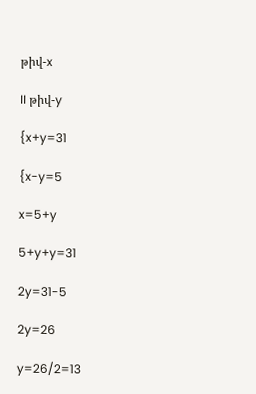թիվ-x

II թիվ-y

{x+y=31

{x-y=5

x=5+y

5+y+y=31

2y=31-5

2y=26

y=26/2=13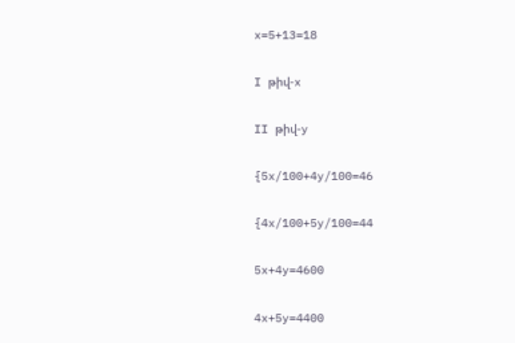x=5+13=18

I թիվ-x

II թիվ-y

{5x/100+4y/100=46

{4x/100+5y/100=44

5x+4y=4600

4x+5y=4400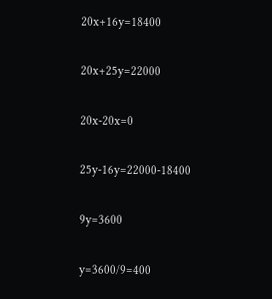20x+16y=18400

20x+25y=22000

20x-20x=0

25y-16y=22000-18400

9y=3600

y=3600/9=400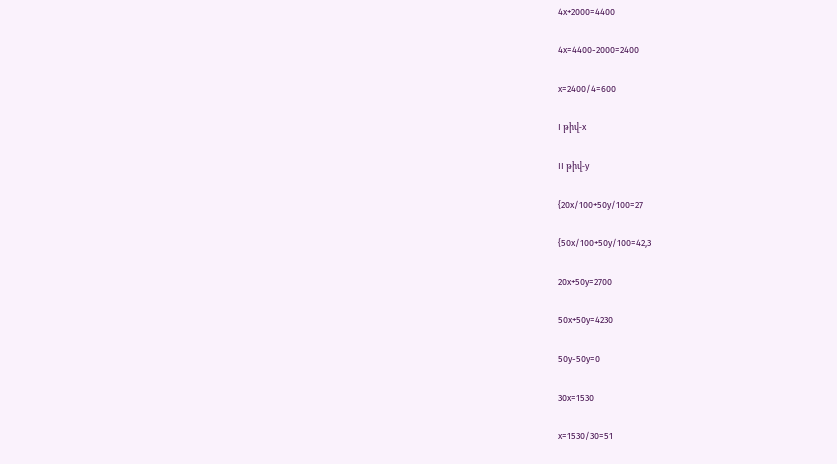4x+2000=4400

4x=4400-2000=2400

x=2400/4=600

I թիվ-x

II թիվ-y

{20x/100+50y/100=27

{50x/100+50y/100=42,3

20x+50y=2700

50x+50y=4230

50y-50y=0

30x=1530

x=1530/30=51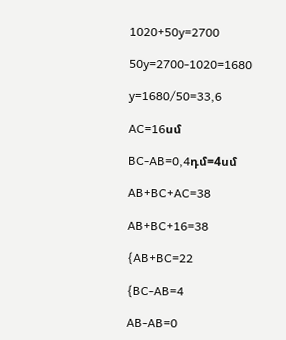1020+50y=2700

50y=2700-1020=1680

y=1680/50=33,6

AC=16սմ

BC-AB=0,4դմ=4սմ

AB+BC+AC=38

AB+BC+16=38

{AB+BC=22

{BC-AB=4

AB-AB=0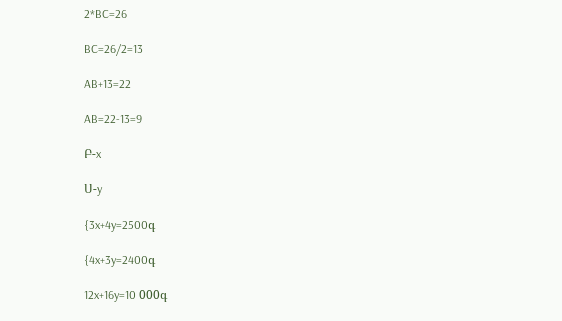2*BC=26

BC=26/2=13

AB+13=22

AB=22-13=9

Բ-x

Ս-y

{3x+4y=2500գ

{4x+3y=2400գ

12x+16y=10 000գ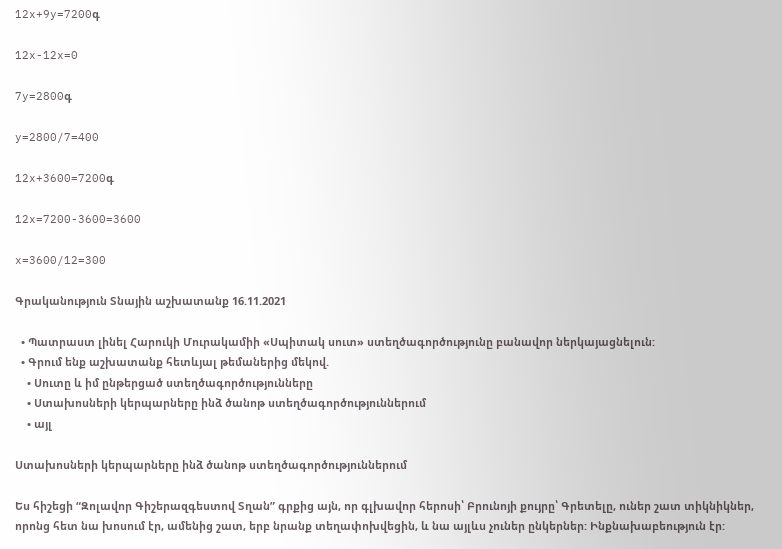12x+9y=7200գ

12x-12x=0

7y=2800գ

y=2800/7=400

12x+3600=7200գ

12x=7200-3600=3600

x=3600/12=300

Գրականություն Տնային աշխատանք 16.11.2021

  • Պատրաստ լինել Հարուկի Մուրակամիի «Սպիտակ սուտ» ստեղծագործությունը բանավոր ներկայացնելուն:
  • Գրում ենք աշխատանք հետևյալ թեմաներից մեկով.
    • Սուտը և իմ ընթերցած ստեղծագործությունները
    • Ստախոսների կերպարները ինձ ծանոթ ստեղծագործություններում
    • այլ

Ստախոսների կերպարները ինձ ծանոթ ստեղծագործություններում

Ես հիշեցի “Զոլավոր Գիշերազգեստով Տղան” գրքից այն, որ գլխավոր հերոսի՝ Բրունոյի քույրը՝ Գրետելը, ուներ շատ տիկնիկներ, որոնց հետ նա խոսում էր, ամենից շատ, երբ նրանք տեղափոխվեցին, և նա այլևս չուներ ընկերներ: Ինքնախաբեություն էր: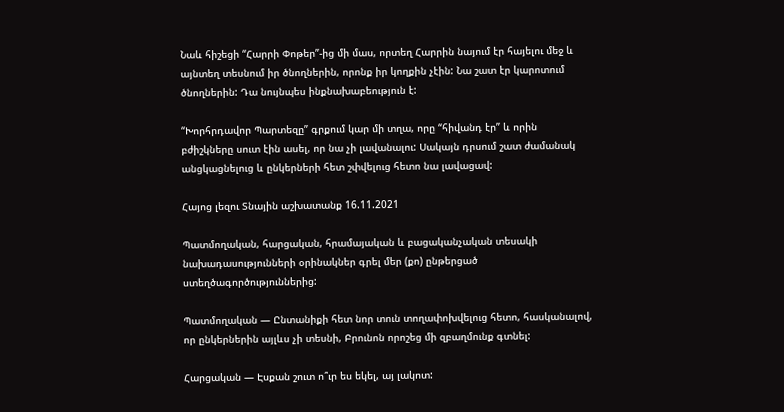Նաև հիշեցի “Հարրի Փոթեր”-ից մի մաս, որտեղ Հարրին նայում էր հայելու մեջ և այնտեղ տեսնում իր ծնողներին, որոնք իր կողքին չէին: Նա շատ էր կարոտում ծնողներին: Դա նույնպես ինքնախաբեություն է:

“Խորհրդավոր Պարտեզը” գրքում կար մի տղա, որը “հիվանդ էր” և որին բժիշկները սուտ էին ասել, որ նա չի լավանալու: Սակայն դրսում շատ ժամանակ անցկացնելուց և ընկերների հետ շփվելուց հետո նա լավացավ:

Հայոց լեզու Տնային աշխատանք 16.11.2021

Պատմողական, հարցական, հրամայական և բացականչական տեսակի նախադասությունների օրինակներ գրել մեր (քո) ընթերցած ստեղծագործություններից:

Պատմողական — Ընտանիքի հետ նոր տուն տողափոխվելուց հետո, հասկանալով, որ ընկերներին այլևս չի տեսնի, Բրունոն որոշեց մի զբաղմունք գտնել:

Հարցական — Էսքան շուտ ո՞ւր ես եկել, այ լակոտ: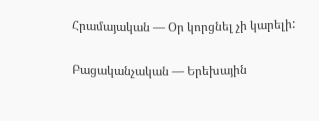Հրամայական — Օր կորցնել չի կարելի:

Բացականչական — Երեխային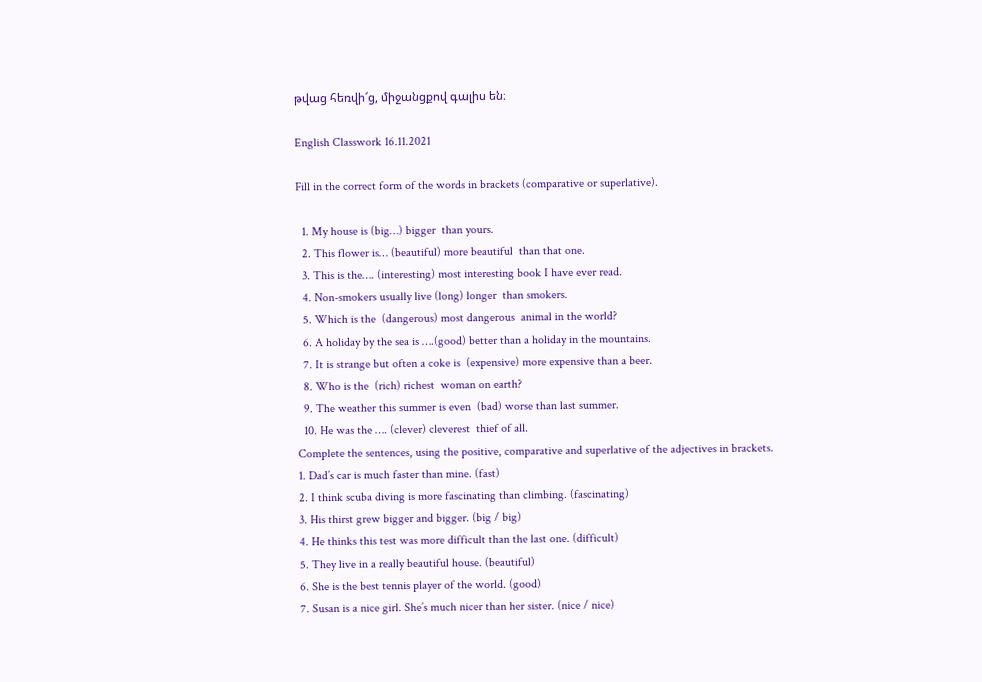թվաց հեռվի՜ց, միջանցքով գալիս են։

English Classwork 16.11.2021

Fill in the correct form of the words in brackets (comparative or superlative).

  1. My house is (big…) bigger  than yours.
  2. This flower is… (beautiful) more beautiful  than that one.
  3. This is the…. (interesting) most interesting book I have ever read.
  4. Non-smokers usually live (long) longer  than smokers.
  5. Which is the  (dangerous) most dangerous  animal in the world?
  6. A holiday by the sea is ….(good) better than a holiday in the mountains.
  7. It is strange but often a coke is  (expensive) more expensive than a beer.
  8. Who is the  (rich) richest  woman on earth?
  9. The weather this summer is even  (bad) worse than last summer.
  10. He was the …. (clever) cleverest  thief of all.
Complete the sentences, using the positive, comparative and superlative of the adjectives in brackets.
1. Dad’s car is much faster than mine. (fast)
2. I think scuba diving is more fascinating than climbing. (fascinating)
3. His thirst grew bigger and bigger. (big / big)
4. He thinks this test was more difficult than the last one. (difficult)
5. They live in a really beautiful house. (beautiful)
6. She is the best tennis player of the world. (good)
7. Susan is a nice girl. She’s much nicer than her sister. (nice / nice)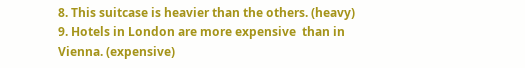8. This suitcase is heavier than the others. (heavy)
9. Hotels in London are more expensive  than in Vienna. (expensive)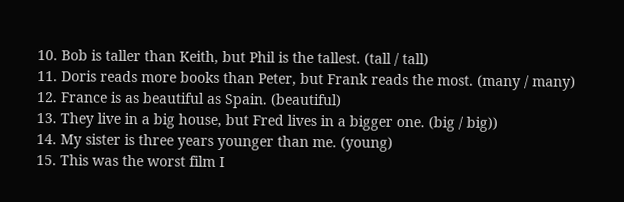10. Bob is taller than Keith, but Phil is the tallest. (tall / tall)
11. Doris reads more books than Peter, but Frank reads the most. (many / many)
12. France is as beautiful as Spain. (beautiful)
13. They live in a big house, but Fred lives in a bigger one. (big / big))
14. My sister is three years younger than me. (young)
15. This was the worst film I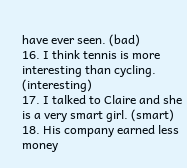have ever seen. (bad)
16. I think tennis is more interesting than cycling. (interesting)
17. I talked to Claire and she is a very smart girl. (smart)
18. His company earned less money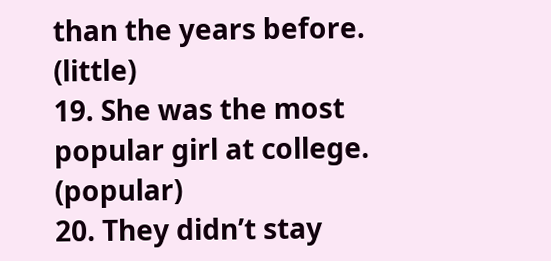than the years before. (little)
19. She was the most popular girl at college. (popular)
20. They didn’t stay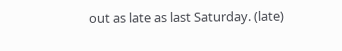out as late as last Saturday. (late)